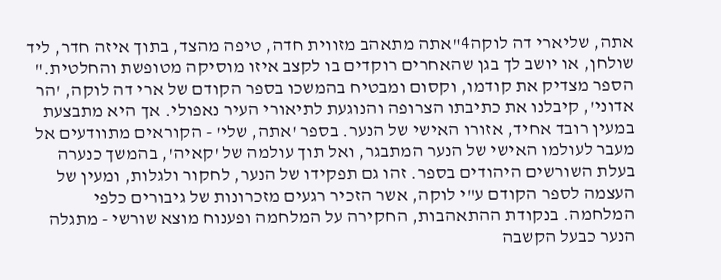אתה, שליארי דה לוקה4"אתה מתאהב מזווית חדה, טיפה מהצד, בתוך איזה חדר, ליד שולחן, או יושב לך בגן שהאחרים רוקדים בו לקצב איזו מוסיקה מטופשת והחלטית." הספר מצדיק את קודמו, וקסום ומבטיח בהמשכו בספר הקודם של ארי דה לוקה, 'הר אדוני', קיבלנו את כתיבתו הצרופה והנוגעת לתיאורי העיר נאפולי. אך היא מתבצעת במעין רובד אחיד, אזורו האישי של הנער. בספר 'אתה, שלי' - הקוראים מתוודעים אל מעבר לעולמו האישי של הנער המתבגר, ואל תוך עולמה של 'קאיה', בהמשך כנערה בעלת השורשים היהודים בספר. זהו גם תפקידו של הנער, לחקור ולגלות, ומעין של העצמה לספר הקודם ע"י לוקה, אשר הזכיר רגעים מזכרונות של גיבורים כלפי המלחמה. בנקודת ההתאהבות, החקירה על המלחמה ופענוח מוצא שורשי - מתגלה הנער כבעל הקשבה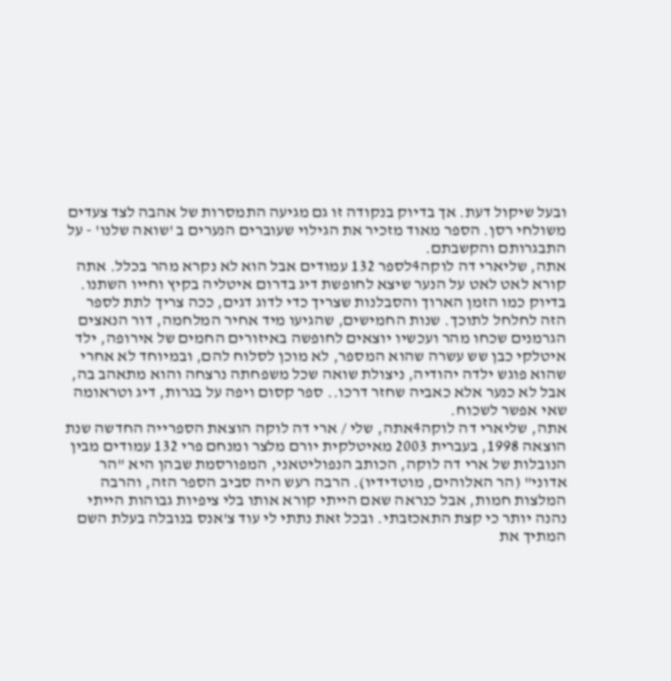ובעל שיקול דעת. אך בדיוק בנקודה זו גם מגיעה התמסרות של אהבה לצד צעדים משולחי רסן. הספר מאוד מזכיר את הגילוי שעוברים הנערים ב 'שואה שלנו' - על התבגרותם והקשבתם.
אתה, שליארי דה לוקה4לספר 132 עמודים אבל הוא לא נקרא מהר בכלל. אתה קורא לאט לאט על הנער שיצא לחופשת דיג בדרום איטליה בקיץ וחייו השתנו. בדיוק כמו הזמן הארוך והסבלנות שצריך כדי לדוג דגים, ככה צריך לתת לספר הזה לחלחל לתוכך. שנות החמישים, שהגיעו מיד אחיר המלחמה, דור הנאצים הגרמנים שכחו מהר ועכשיו יוצאים לחופשה באיזורים החמים של אירופה, ילד איטלקי כבן שש עשרה שהוא המספר, לא מוכן לסלוח להם, ובמיוחד לא אחרי שהוא פוגש ילדה יהודיה, ניצולת שואה שכל משפחתה נרצחה והוא מתאהב בה, אבל לא כנער אלא כאביה שחזר דרכו.. ספר קסום ויפה על בגרות, דיג וטראומה שאי אפשר לשכוח.
אתה, שליארי דה לוקה4אתה, שלי / ארי דה לוקה הוצאת הספרייה החדשה שנת הוצאה 1998, בעברית 2003 מאיטלקית יורם מלצר ומנחם פרי 132 עמודים מבין הנובלות של ארי דה לוקה, הכותב הנפוליטאני, המפורסמת שבהן היא "הר אדוני" (הר האלוהים, מוטדידיו). הרבה רעש היה סביב הספר הזה, והרבה המלצות חמות, אבל כנראה שאם הייתי קורא אותו בלי ציפיות גבוהות הייתי נהנה יותר כי קצת התאכזבתי. ובכל זאת נתתי לי עוד צ'אנס בנובלה בעלת השם המתיך את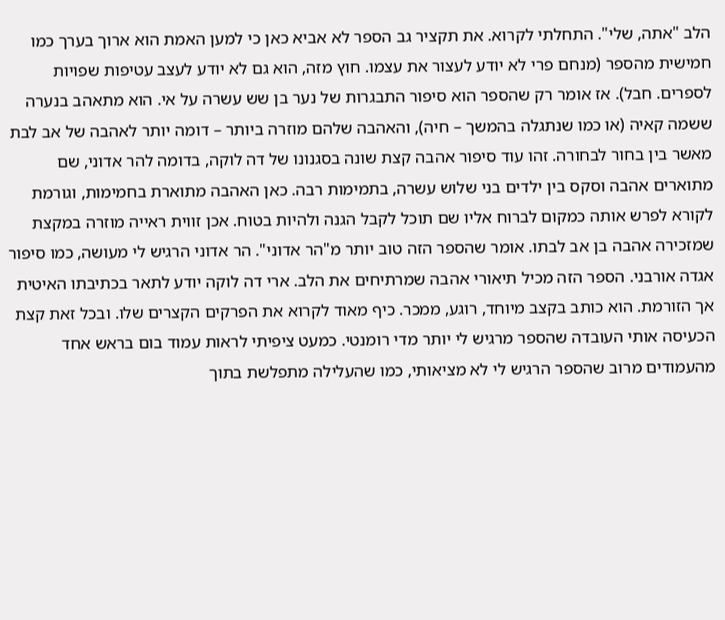הלב "אתה, שלי". התחלתי לקרוא. את תקציר גב הספר לא אביא כאן כי למען האמת הוא ארוך בערך כמו חמישית מהספר (מנחם פרי לא יודע לעצור את עצמו. חוץ מזה, הוא גם לא יודע לעצב עטיפות שפויות לספרים. חבל). אז אומר רק שהספר הוא סיפור התבגרות של נער בן שש עשרה על אי. הוא מתאהב בנערה ששמה קאיה (או כמו שנתגלה בהמשך – חיה), והאהבה שלהם מוזרה ביותר – דומה יותר לאהבה של אב לבת מאשר בין בחור לבחורה. זהו עוד סיפור אהבה קצת שונה בסגנונו של דה לוקה, בדומה להר אדוני, שם מתוארים אהבה וסקס בין ילדים בני שלוש עשרה, בתמימות רבה. כאן האהבה מתוארת בחמימות, וגורמת לקורא לפרש אותה כמקום לברוח אליו שם תוכל לקבל הגנה ולהיות בטוח. אכן זווית ראייה מוזרה במקצת שמזכירה אהבה בן אב לבתו. אומר שהספר הזה טוב יותר מ"הר אדוני". הר אדוני הרגיש לי מעושה, כמו סיפור אגדה אורבני. הספר הזה מכיל תיאורי אהבה שמרתיחים את הלב. ארי דה לוקה יודע לתאר בכתיבתו האיטית אך הזורמת. הוא כותב בקצב מיוחד, רוגע, ממכר. כיף מאוד לקרוא את הפרקים הקצרים שלו. ובכל זאת קצת הכעיסה אותי העובדה שהספר מרגיש לי יותר מדי רומנטי. כמעט ציפיתי לראות עמוד בום בראש אחד מהעמודים מרוב שהספר הרגיש לי לא מציאותי, כמו שהעלילה מתפלשת בתוך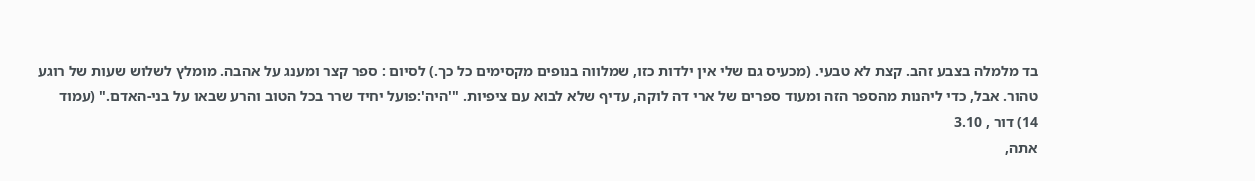בד מלמלה בצבע זהב. קצת לא טבעי. (מכעיס גם שלי אין ילדות כזו, שמלווה בנופים מקסימים כל כך.) לסיום : ספר קצר ומענג על אהבה. מומלץ לשלוש שעות של רוגע טהור. אבל, כדי ליהנות מהספר הזה ומעוד ספרים של ארי דה לוקה, עדיף שלא לבוא עם ציפיות. "'היה':פועל יחיד שרר בכל הטוב והרע שבאו על בני-האדם." (עמוד 14) דור , 3.10
אתה,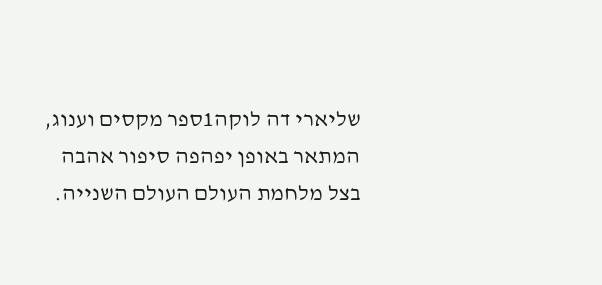שליארי דה לוקה1ספר מקסים וענוג, המתאר באופן יפהפה סיפור אהבה בצל מלחמת העולם העולם השנייה.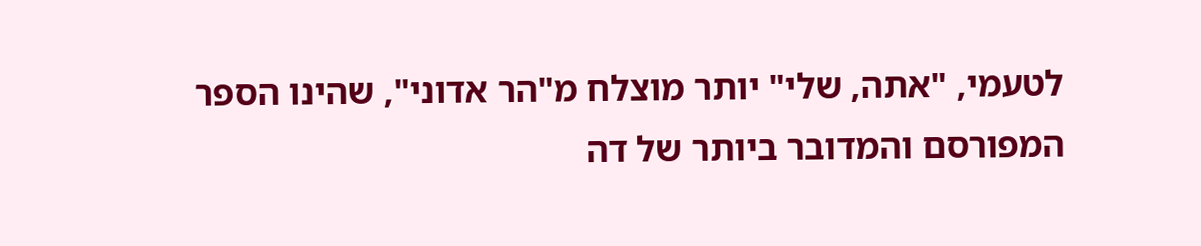לטעמי, "אתה, שלי" יותר מוצלח מ"הר אדוני", שהינו הספר המפורסם והמדובר ביותר של דה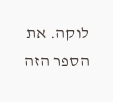לוקה. את הספר הזה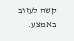קשה לעזוב באמצע.